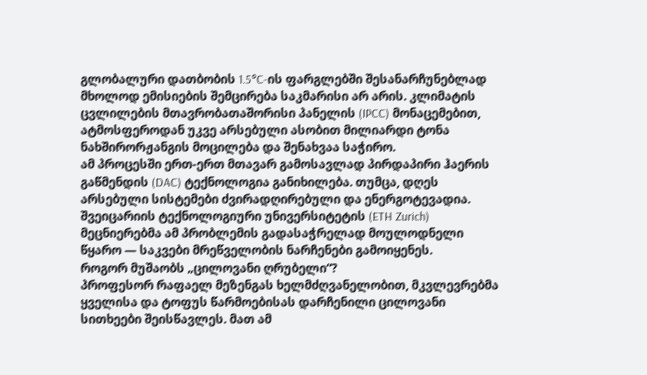გლობალური დათბობის 1.5°C-ის ფარგლებში შესანარჩუნებლად მხოლოდ ემისიების შემცირება საკმარისი არ არის. კლიმატის ცვლილების მთავრობათაშორისი პანელის (IPCC) მონაცემებით, ატმოსფეროდან უკვე არსებული ასობით მილიარდი ტონა ნახშირორჟანგის მოცილება და შენახვაა საჭირო.
ამ პროცესში ერთ-ერთ მთავარ გამოსავლად პირდაპირი ჰაერის გაწმენდის (DAC) ტექნოლოგია განიხილება. თუმცა, დღეს არსებული სისტემები ძვირადღირებული და ენერგოტევადია. შვეიცარიის ტექნოლოგიური უნივერსიტეტის (ETH Zurich) მეცნიერებმა ამ პრობლემის გადასაჭრელად მოულოდნელი წყარო — საკვები მრეწველობის ნარჩენები გამოიყენეს.
როგორ მუშაობს „ცილოვანი ღრუბელი“?
პროფესორ რაფაელ მეზენგას ხელმძღვანელობით, მკვლევრებმა ყველისა და ტოფუს წარმოებისას დარჩენილი ცილოვანი სითხეები შეისწავლეს. მათ ამ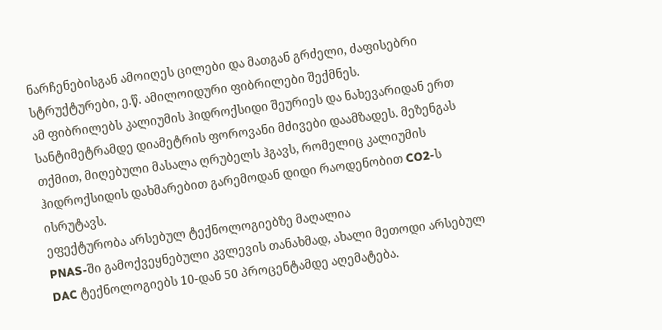ნარჩენებისგან ამოიღეს ცილები და მათგან გრძელი, ძაფისებრი სტრუქტურები, ე.წ. ამილოიდური ფიბრილები შექმნეს.
ამ ფიბრილებს კალიუმის ჰიდროქსიდი შეურიეს და ნახევარიდან ერთ სანტიმეტრამდე დიამეტრის ფოროვანი მძივები დაამზადეს. მეზენგას თქმით, მიღებული მასალა ღრუბელს ჰგავს, რომელიც კალიუმის ჰიდროქსიდის დახმარებით გარემოდან დიდი რაოდენობით CO2-ს ისრუტავს.
ეფექტურობა არსებულ ტექნოლოგიებზე მაღალია
PNAS-ში გამოქვეყნებული კვლევის თანახმად, ახალი მეთოდი არსებულ DAC ტექნოლოგიებს 10-დან 50 პროცენტამდე აღემატება.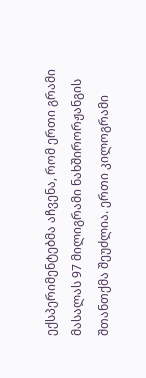ექსპერიმენტებმა აჩვენა, რომ ერთი გრამი მასალას 97 მილიგრამი ნახშირორჟანგის შთანთქმა შეუძლია. ერთი კილოგრამი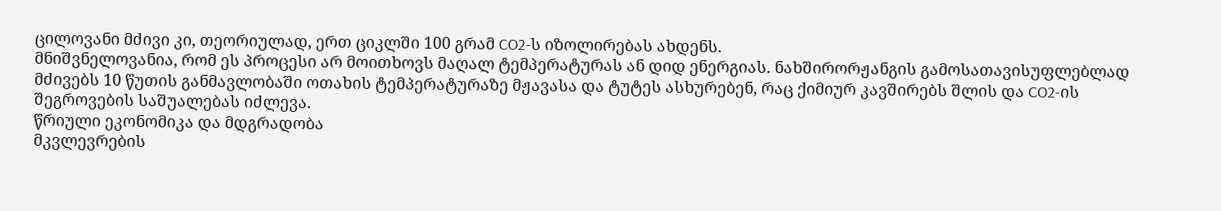ცილოვანი მძივი კი, თეორიულად, ერთ ციკლში 100 გრამ CO2-ს იზოლირებას ახდენს.
მნიშვნელოვანია, რომ ეს პროცესი არ მოითხოვს მაღალ ტემპერატურას ან დიდ ენერგიას. ნახშირორჟანგის გამოსათავისუფლებლად მძივებს 10 წუთის განმავლობაში ოთახის ტემპერატურაზე მჟავასა და ტუტეს ასხურებენ, რაც ქიმიურ კავშირებს შლის და CO2-ის შეგროვების საშუალებას იძლევა.
წრიული ეკონომიკა და მდგრადობა
მკვლევრების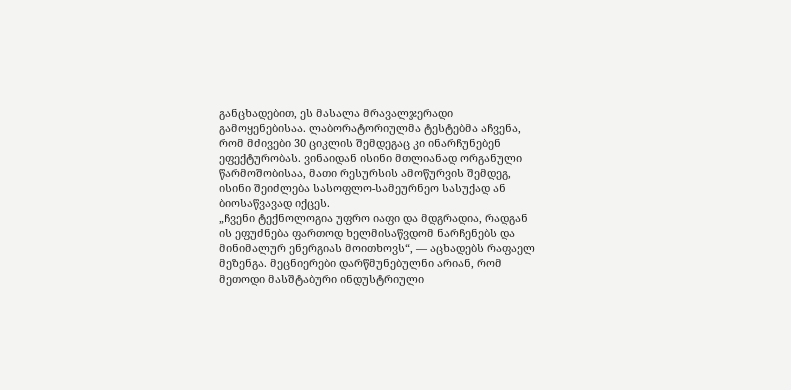განცხადებით, ეს მასალა მრავალჯერადი გამოყენებისაა. ლაბორატორიულმა ტესტებმა აჩვენა, რომ მძივები 30 ციკლის შემდეგაც კი ინარჩუნებენ ეფექტურობას. ვინაიდან ისინი მთლიანად ორგანული წარმოშობისაა, მათი რესურსის ამოწურვის შემდეგ, ისინი შეიძლება სასოფლო-სამეურნეო სასუქად ან ბიოსაწვავად იქცეს.
„ჩვენი ტექნოლოგია უფრო იაფი და მდგრადია, რადგან ის ეფუძნება ფართოდ ხელმისაწვდომ ნარჩენებს და მინიმალურ ენერგიას მოითხოვს“, — აცხადებს რაფაელ მეზენგა. მეცნიერები დარწმუნებულნი არიან, რომ მეთოდი მასშტაბური ინდუსტრიული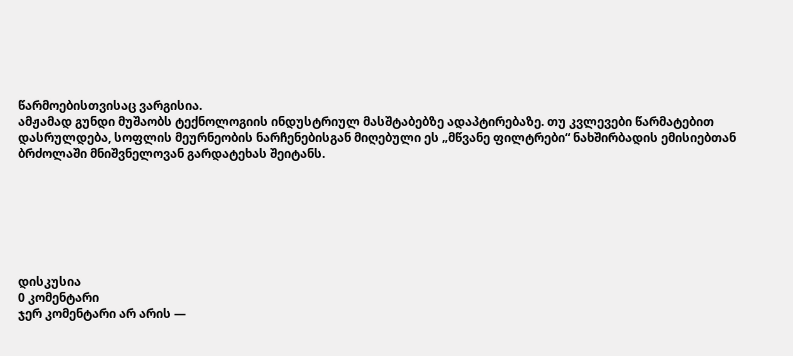წარმოებისთვისაც ვარგისია.
ამჟამად გუნდი მუშაობს ტექნოლოგიის ინდუსტრიულ მასშტაბებზე ადაპტირებაზე. თუ კვლევები წარმატებით დასრულდება, სოფლის მეურნეობის ნარჩენებისგან მიღებული ეს „მწვანე ფილტრები“ ნახშირბადის ემისიებთან ბრძოლაში მნიშვნელოვან გარდატეხას შეიტანს.







დისკუსია
0 კომენტარი
ჯერ კომენტარი არ არის —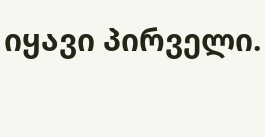იყავი პირველი.